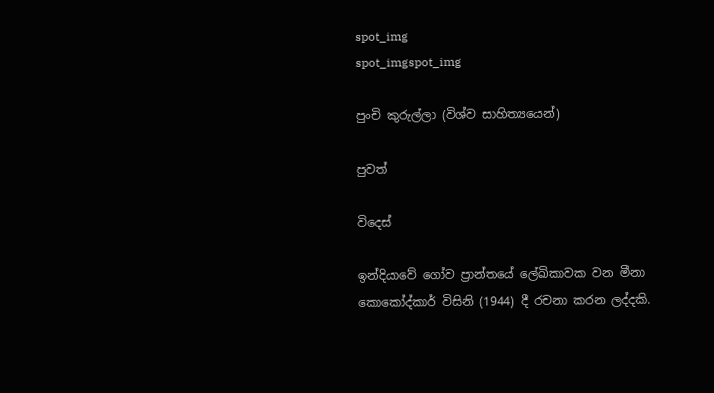spot_img
spot_imgspot_img

පුංචි කුරුල්ලා (විශ්ව සාහිත්‍යයෙන්)

පුවත්

විදෙස්

ඉන්දියාවේ ගෝව ප්‍රාන්තයේ ලේඛිකාවක වන මීනා කොකෝද්කාර් විසිනි (1944) දී රචනා කරන ලද්දකි.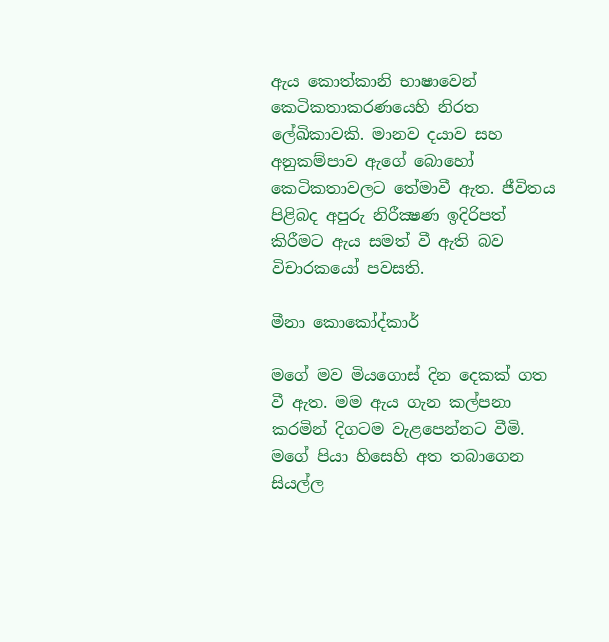ඇය කොත්කානි භාෂාවෙන් කෙටිකතාකරණයෙහි නිරත ලේඛිකාවකි. මානව දයාව සහ අනුකම්පාව ඇගේ බොහෝ කෙටිකතාවලට තේමාවී ඇත. ජීවිතය පිළිබද අපුරු නිරීක්‍ෂණ ඉදිරිපත් කිරීමට ඇය සමත් වී ඇති බව විචාරකයෝ පවසති.

මීනා කොකෝද්කාර්

මගේ මව මියගොස් දින දෙකක් ගත වී ඇත. මම ඇය ගැන කල්පනා කරමින් දිගටම වැළපෙන්නට වීමි. මගේ පියා හිසෙහි අත තබාගෙන සියල්ල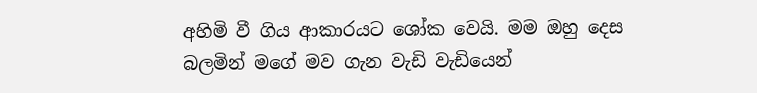අහිමි වී ගිය ආකාරයට ශෝක වෙයි. මම ඔහු දෙස බලමින් මගේ මව ගැන වැඩි වැඩියෙන්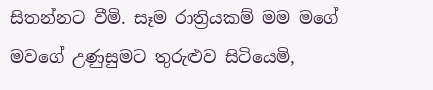සිතන්නට වීමි. සෑම රාත්‍රියකම් මම මගේ මවගේ උණුසුමට තුරුළුව සිටියෙමි,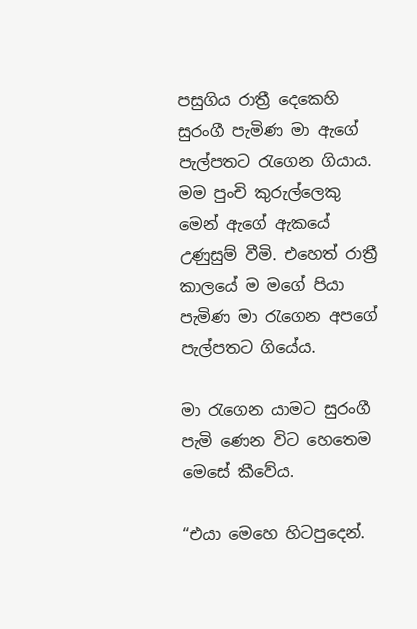පසුගිය රාත්‍රී දෙකෙහි සුරංගී පැමිණ මා ඇගේ පැල්පතට රැගෙන ගියාය. මම පුංචි කුරුල්ලෙකු මෙන් ඇගේ ඇකයේ උණුසුම් වීමි. එහෙත් රාත්‍රී කාලයේ ම මගේ පියා පැමිණ මා රැගෙන අපගේ පැල්පතට ගියේය.

මා රැගෙන යාමට සුරංගී පැමි ණෙන විට හෙතෙම මෙසේ කීවේය.

“එයා මෙහෙ හිටපුදෙන්.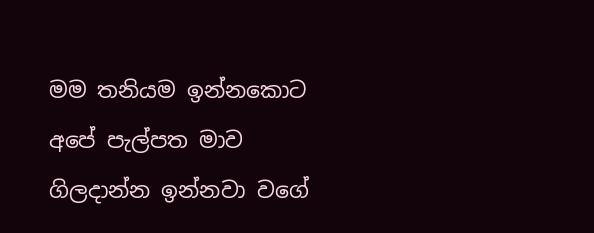මම තනියම ඉන්නකොට අපේ පැල්පත මාව ගිලදාන්න ඉන්නවා වගේ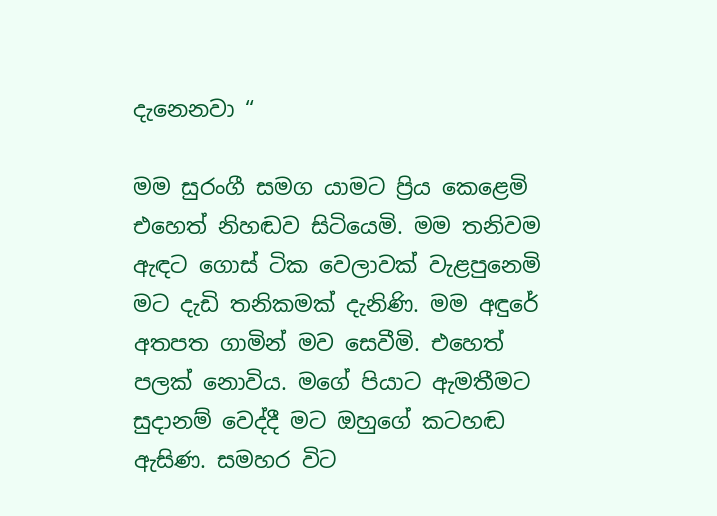දැනෙනවා “

මම සුරංගී සමග යාමට ප්‍රිය කෙළෙමි එහෙත් නිහඬව සිටියෙමි. මම තනිවම ඇඳට ගොස් ටික වෙලාවක් වැළපුනෙමි මට දැඩි තනිකමක් දැනිණි. මම අඳුරේ අතපත ගාමින් මව සෙවීමි. එහෙත් පලක් නොවිය. මගේ පියාට ඇමතීමට සුදානම් වෙද්දී මට ඔහුගේ කටහඬ ඇසිණ. සමහර විට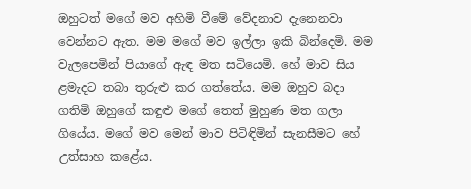ඔහුටත් මගේ මව අහිමි වීමේ වේදනාව දැනෙනවා වෙන්නට ඇත. මම මගේ මව ඉල්ලා ඉකි බින්දෙමි. මම වැලපෙමින් පියාගේ ඇඳ මත සටියෙමි. හේ මාව සිය ළමැදට තබා තුරුළු කර ගත්තේය. මම ඔහුව බදා ගතිමි ඔහුගේ කඳුළු මගේ තෙත් මුහුණ මත ගලා ගියේය. මගේ මව මෙන් මාව පිටිඳිමින් සැනසීමට හේ උත්සාහ කළේය.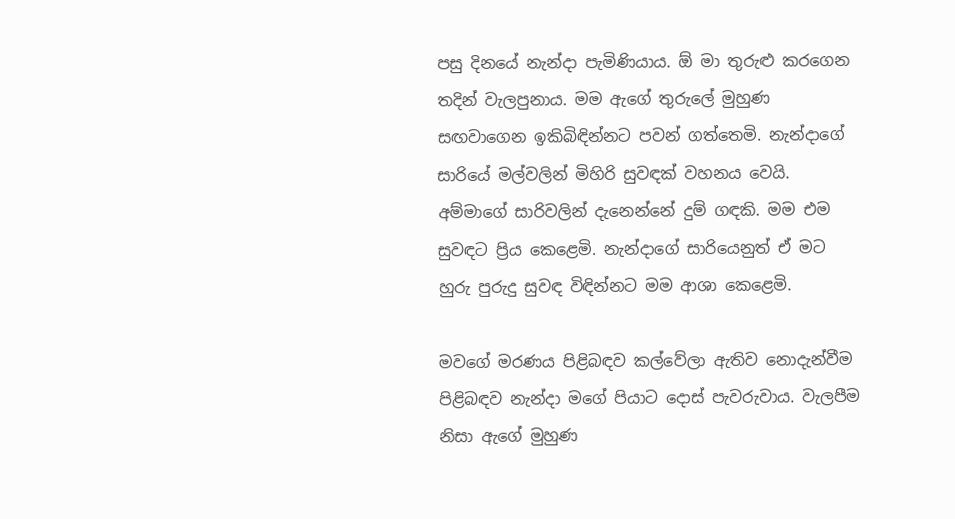පසු දිනයේ නැන්දා පැමිණියාය. ඕ මා තුරුළු කරගෙන තදින් වැලපුනාය. මම ඇගේ තුරුලේ මුහුණ සඟවාගෙන ඉකිබිඳින්නට පවන් ගත්තෙමි. නැන්දාගේ සාරියේ මල්වලින් මිහිරි සුවඳක් වහනය වෙයි. අම්මාගේ සාරිවලින් දැනෙන්නේ දුම් ගඳකි. මම එම සුවඳට ප්‍රිය කෙළෙමි. නැන්දාගේ සාරියෙනුත් ඒ මට හුරු පුරුදු සුවඳ විඳින්නට මම ආශා කෙළෙමි.

මවගේ මරණය පිළිබඳව කල්වේලා ඇතිව නොදැන්වීම පිළිබඳව නැන්දා මගේ පියාට දොස් පැවරුවාය. වැලපීම නිසා ඇගේ මුහුණ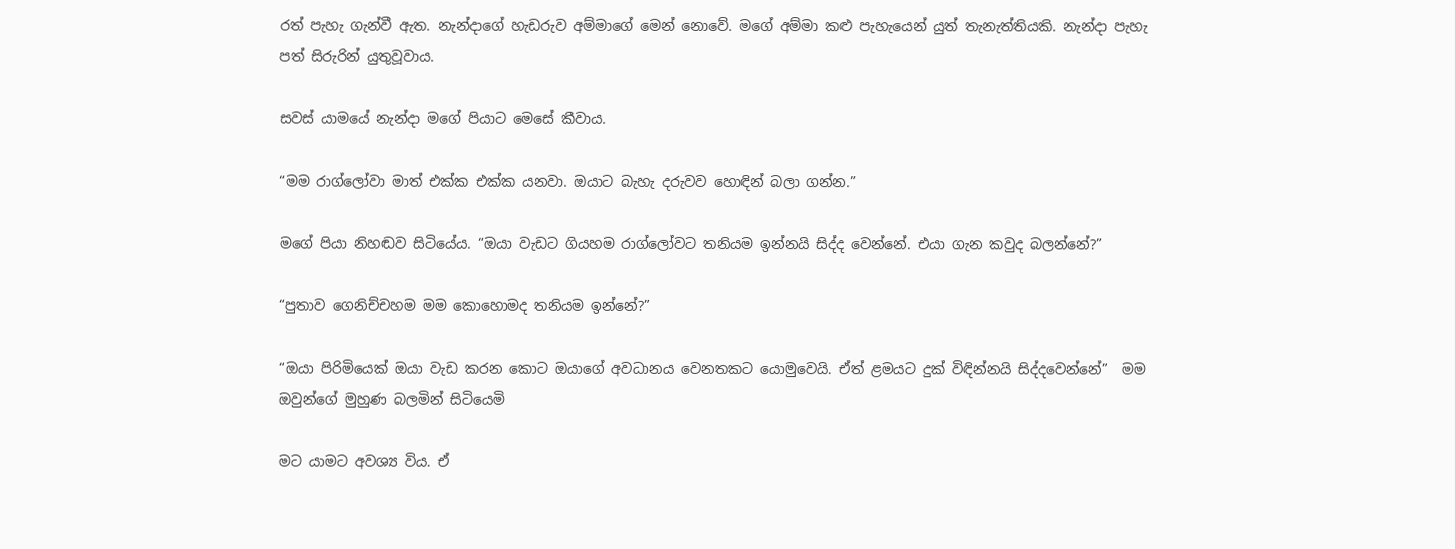රත් පැහැ ගැන්වී ඇත. නැන්දාගේ හැඩරුව අම්මාගේ මෙන් නොවේ. මගේ අම්මා කළු පැහැයෙන් යුත් තැනැත්තියකි. නැන්දා පැහැ පත් සිරුරින් යුතුවූවාය.

සවස් යාමයේ නැන්දා මගේ පියාට මෙසේ කීවාය.

“මම රාග්ලෝවා මාත් එක්ක එක්ක යනවා. ඔයාට බැහැ දරුවව හොඳින් බලා ගන්න.”

මගේ පියා නිහඬව සිටියේය. “ඔයා වැඩට ගියහම රාග්ලෝවට තනියම ඉන්නයි සිද්ද වෙන්නේ. එයා ගැන කවුද බලන්නේ?”

“පුතාව ගෙනිච්චහම මම කොහොමද තනියම ඉන්නේ?”

“ඔයා පිරිමියෙක් ඔයා වැඩ කරන කොට ඔයාගේ අවධානය වෙනතකට යොමුවෙයි. ඒත් ළමයට දුක් විඳින්නයි සිද්දවෙන්නේ”  මම ඔවුන්ගේ මුහුණ බලමින් සිටියෙමි

මට යාමට අවශ්‍ය විය. ඒ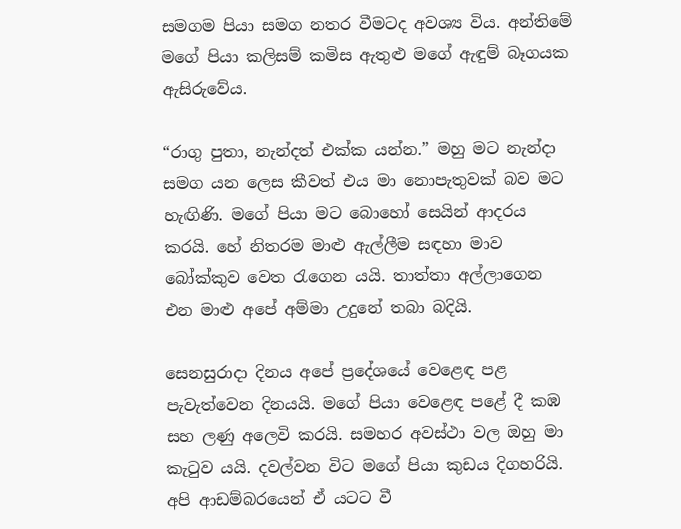සමගම පියා සමග නතර වීමටද අවශ්‍ය විය. අන්තිමේ මගේ පියා කලිසම් කමිස ඇතුළු මගේ ඇඳුම් බෑගයක ඇසිරුවේය.

“රාගු පුතා, නැන්දත් එක්ක යන්න.” මහු මට නැන්දා සමග යන ලෙස කීවත් එය මා නොපැතුවක් බව මට හැඟිණි. මගේ පියා මට බොහෝ සෙයින් ආදරය කරයි. හේ නිතරම මාළු ඇල්ලීම සඳහා මාව බෝක්කුව වෙත රැගෙන යයි. තාත්තා අල්ලාගෙන එන මාළු අපේ අම්මා උදුනේ තබා බදියි.

සෙනසුරාදා දිනය අපේ ප්‍රදේශයේ වෙළෙඳ පළ පැවැත්වෙන දිනයයි. මගේ පියා වෙළෙඳ පළේ දී කඹ සහ ලණු අලෙවි කරයි. සමහර අවස්ථා වල ඔහු මා කැටුව යයි. දවල්වන විට මගේ පියා කුඩය දිගහරියි. අපි ආඩම්බරයෙන් ඒ යටට වී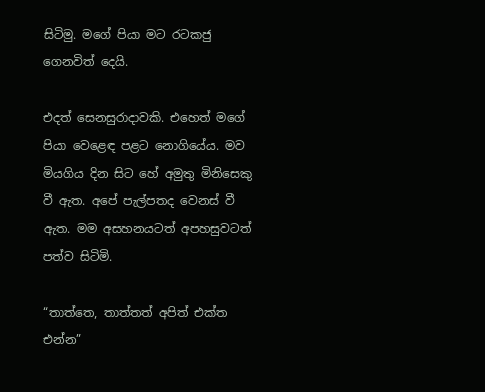සිටිමු. මගේ පියා මට රටකජු ගෙනවිත් දෙයි.

එදත් සෙනසුරාදාවකි. එහෙත් මගේ පියා වෙළෙඳ පළට නොගියේය. මව මියගිය දින සිට හේ අමුතු මිනිසෙකු වී ඇත. අපේ පැල්පතද වෙනස් වී ඇත. මම අසහනයටත් අපහසුවටත් පත්ව සිටිමි.

“තාත්තෙ, තාත්තත් අපිත් එක්ත එන්න”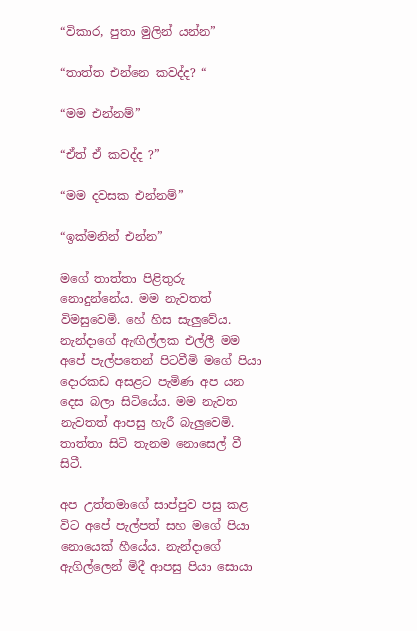“විකාර, පුතා මුලින් යන්න”

“තාත්ත එන්නෙ කවද්ද? “

“මම එන්නම්”

“ඒත් ඒ කවද්ද ?”

“මම දවසක එන්නම්”

“ඉක්මනින් එන්න”

මගේ තාත්තා පිළිතුරු නොදුන්නේය. මම නැවතත් විමසුවෙමි. හේ හිස සැලුවේය. නැන්දාගේ ඇඟිල්ලක එල්ලී මම අපේ පැල්පතෙන් පිටවීමි මගේ පියා දොරකඩ අසළට පැමිණ අප යන දෙස බලා සිටියේය. මම නැවත නැවතත් ආපසු හැරී බැලුවෙමි. තාත්තා සිටි තැනම ‍නොසෙල් වී සිටී.

අප උත්තමාගේ සාප්පුව පසු කළ විට අපේ පැල්පත් සහ මගේ පියා නොයෙක් හීයේය. නැන්දාගේ ඇගිල්ලෙන් මිදී ආපසු පියා සොයා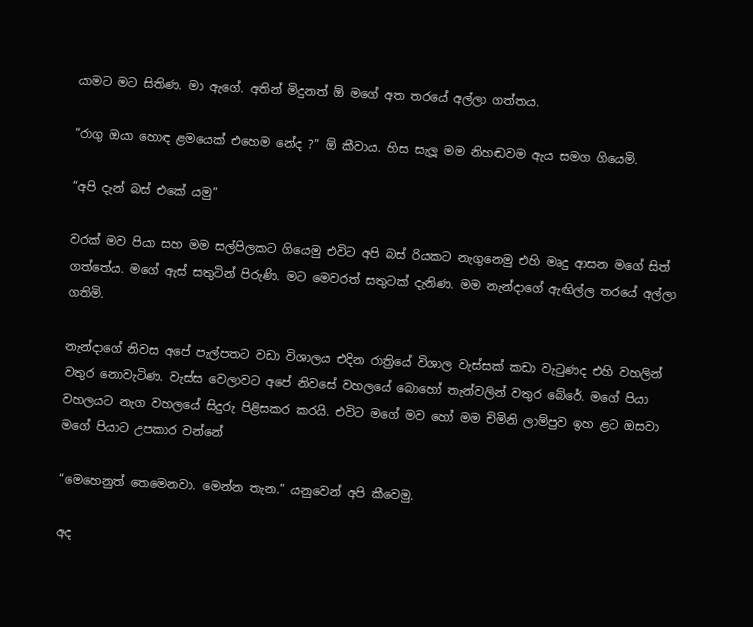යාමට මට සිතිණ. මා ඇගේ. අතින් මිදුනත් ඕ මගේ අත තරයේ අල්ලා ගත්තය.

“රාගු ඔයා හොඳ ළමයෙක් එහෙම නේද ?” ඕ කීවාය. හිස සැලූ මම නිහඬවම ඇය සමග ගියෙමි.

“අපි දැන් බස් එකේ යමු”

වරක් මව පියා සහ මම සල්පිලකට ගියෙමු එවිට අපි බස් රියකට නැගුනෙමු එහි මෘදු ආසන මගේ සිත් ගත්තේය. මගේ ඇස් සතුටින් පිරුණි. මට මෙවරත් සතුටක් දැනිණ. මම නැන්දාගේ ඇඟිල්ල තරයේ අල්ලා ගතිමි.

නැන්දාගේ නිවස අපේ පැල්පතට වඩා විශාලය එදින රාත්‍රියේ විශාල වැස්සක් කඩා වැටුණද එහි වහලින් වතුර නොවැටිණ. වැස්ස වෙලාවට අපේ නිවසේ වහලයේ බොහෝ තැන්වලින් වතුර බේරේ. මගේ පියා වහලයට නැග වහලයේ සිදුරු පිළිසකර කරයි. එවිට මගේ මව හෝ මම චිමිනි ලාම්පුව ඉහ ළට ඔසවා මගේ පියාට උපකාර වන්නේ

“මෙහෙනුත් තෙමෙනවා. මෙන්න තැන.” යනුවෙන් අපි කීවෙමු.

අද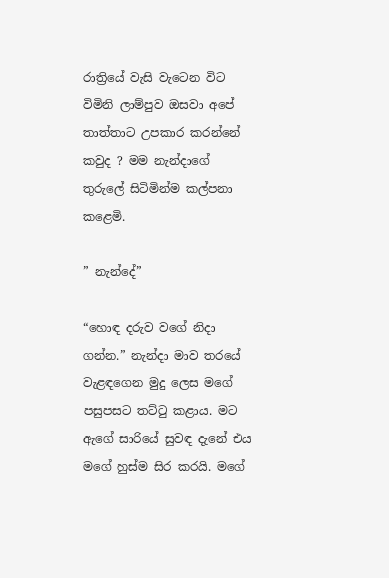රාත්‍රියේ වැසි වැටෙන විට විමිනි ලාම්පුව ඔසවා අපේ තාත්තාට උපකාර කරන්නේ කවුද ? මම නැන්දාගේ තුරුලේ සිටිමින්ම කල්පනා කළෙමි.

” නැන්දේ”

“හොඳ දරුව වගේ නිදා ගන්න.” නැන්දා මාව තරයේ වැළඳගෙන මුදු ලෙස මගේ පසුපසට තට්ටු කළාය. මට ඇගේ සාරියේ සුවඳ දැනේ එය මගේ හුස්ම සිර කරයි. මගේ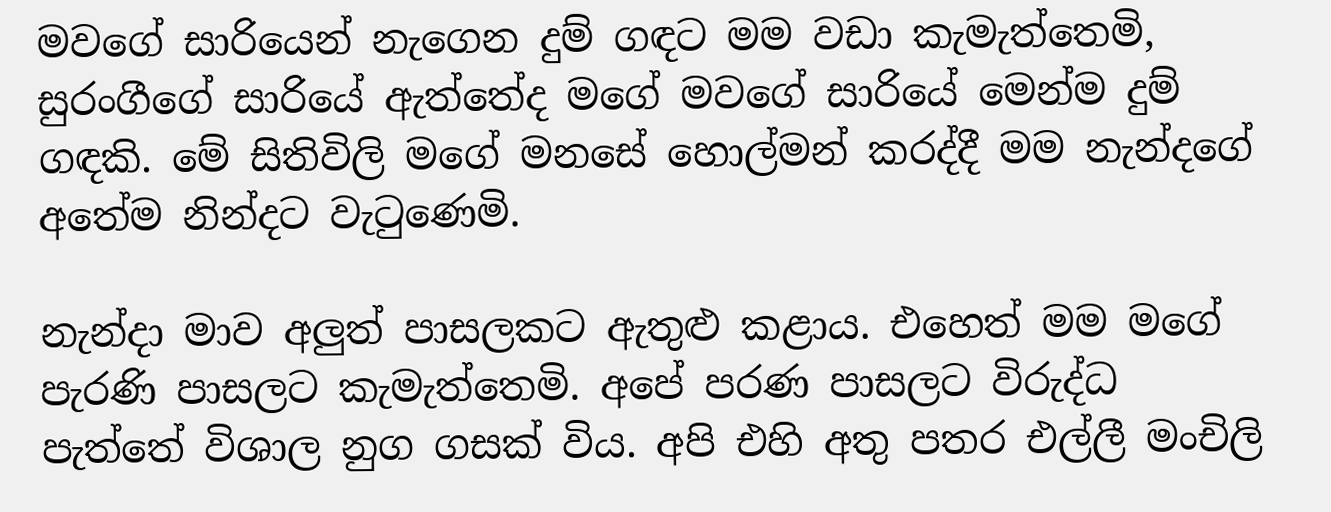මවගේ සාරියෙන් නැගෙන දුම් ගඳට මම වඩා කැමැත්තෙමි, සුරංගීගේ සාරියේ ඇත්තේද මගේ මවගේ සාරියේ මෙන්ම දුම් ගඳකි. මේ සිතිවිලි මගේ මනසේ හොල්මන් කරද්දී මම නැන්දගේ අතේම නින්දට වැටුණෙමි.

නැන්දා මාව අලුත් පාසලකට ඇතුළු කළාය. එහෙත් මම මගේ පැරණි පාසලට කැමැත්තෙමි. අපේ පරණ පාසලට විරුද්ධ පැත්තේ විශාල නුග ගසක් විය. අපි එහි අතු පතර එල්ලී මංචිලි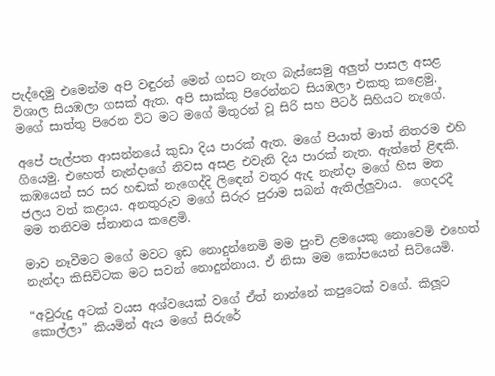පැද්දෙමු එමෙන්ම අපි වඳුරන් මෙන් ගසට නැග බැස්සෙමු අලුත් පාසල අසළ විශාල සියඹලා ගසක් ඇත. අපි සාක්කු පිරෙන්නට සියඹලා එකතු කළෙමු. මගේ සාත්තු පිරෙන විට මට මගේ මිතුරන් වූ සිරි සහ පීටර් සිහියට නැගේ.

අපේ පැල්පත ආසන්නයේ කුඩා දිය පාරක් ඇත. මගේ පියාත් මාත් නිතරම එහි ගියෙමු. එහෙත් නැන්දාගේ නිවස අසළ එවැනි දිය පාරක් නැත. ඇත්තේ ළිඳකි. කඹයෙන් සර සර හඬක් නැගෙද්දි ලිඳෙන් වතුර ඇද නැන්දා මගේ හිස මත ජලය වත් කළාය. අනතුරුව මගේ සිරුර පුරාම සබන් ඇතිල්ලුවාය.  ගෙදරදී මම තනිවම ස්නානය කළෙමි.

මාව නෑවීමට මගේ මවට ඉඩ නොදුන්නෙමි මම පුංචි ළමයෙකු නොවෙමි එහෙත් නැන්දා කිසිවිටක මට සවන් නොදුන්නාය. ඒ නිසා මම කෝපයෙන් සිටියෙමි.

“අවුරුදු අටක් වයස අශ්වයෙක් වගේ ඒත් නාන්නේ කපුටෙක් වගේ. කිලූට කොල්ලා” කියමින් ඇය මගේ සිරුරේ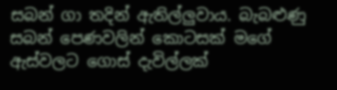සබන් ගා තදින් ඇතිල්ලුවාය. බැබළුණු සබන් පෙණවලින් කොටසක් මගේ ඇස්වලට ගොස් දැවිල්ලක්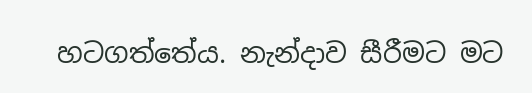හටගත්තේය. නැන්දාව සීරීමට මට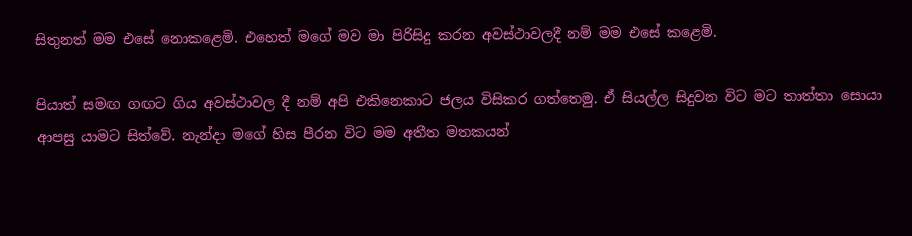සිතුනත් මම එසේ නොකළෙමි. එහෙත් මගේ මව මා පිරිසිදු කරන අවස්ථාවලදී නම් මම එසේ කළෙමි.

පියාත් සමඟ ගඟට ගිය අවස්ථාවල දී නම් අපි එකිනෙකාට ජලය විසිකර ගත්තෙමු. ඒ සියල්ල සිදුවන විට මට තාත්තා සොයා ආපසු යාමට සිත්වේ. නැන්දා මගේ හිස පීරන විට මම අතීත මතකයන්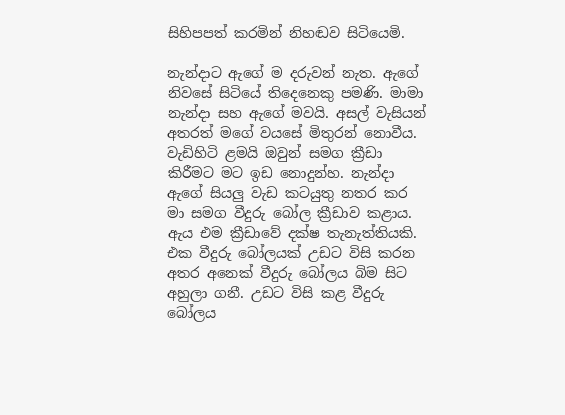සිහිපපත් කරමින් නිහඬව සිටියෙමි.

නැන්දාට ඇගේ ම දරුවන් නැත. ඇගේ නිවසේ සිටියේ තිදෙනෙකු පමණි. මාමා නැන්දා සහ ඇගේ මවයි. අසල් වැසියන් අතරත් මගේ වයසේ මිතුරන් නොවීය. වැඩිහිටි ළමයි ඔවුන් සමග ක්‍රීඩා කිරීමට මට ඉඩ නොදුන්හ. නැන්දා ඇගේ සියලු වැඩ කටයුතු නතර කර මා සමග වීදුරු බෝල ක්‍රීඩාව කළාය. ඇය එම ක්‍රීඩාවේ දක්ෂ තැනැත්තියකි. එක වීදුරු බෝලයක් උඩට විසි කරන අතර අනෙක් වීදුරු බෝලය බිම සිට අහුලා ගනී. උඩට විසි කළ වීදුරු බෝලය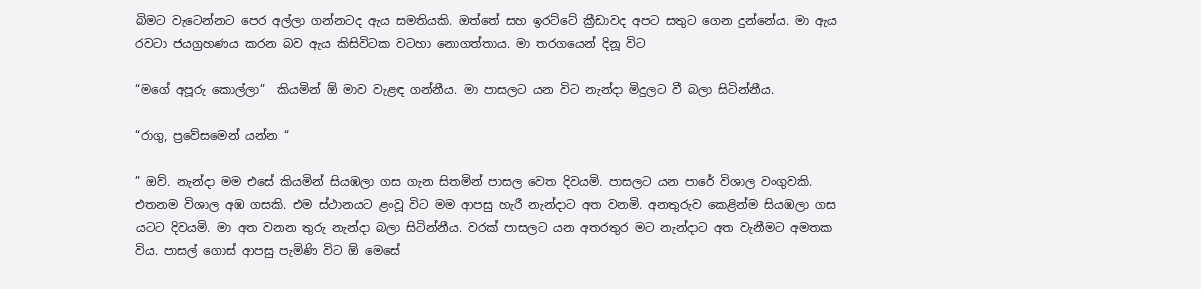බිමට වැටෙන්නට පෙර අල්ලා ගන්නටද ඇය සමතියකි. ඔත්තේ සහ ඉරට්ටේ ක්‍රීඩාවද අපට සතුට ගෙන දුන්නේය. මා ඇය රවටා ජයග්‍රහණය කරන බව ඇය කිසිවිටක වටහා නොගත්තාය. මා තරගයෙන් දිනූ විට

“මගේ අපූරු කොල්ලා”  කියමින් ඕ මාව වැළඳ ගන්නීය. මා පාසලට යන විට නැන්දා මිදුලට වී බලා සිටින්නීය.

“රාගු, ප්‍රවේසමෙන් යන්න “

” ඔව්. නැන්දා මම එසේ කියමින් සියඹලා ගස ගැන සිතමින් පාසල වෙත දිවයමි. පාසලට යන පාරේ විශාල වංගුවකි. එතනම විශාල අඹ ගසකි. එම ස්ථානයට ළංවූ විට මම ආපසු හැරී නැන්දාට අත වනමි. අනතුරුව කෙළින්ම සියඹලා ගස යටට දිවයමි. මා අත වනන තුරු නැන්දා බලා සිටින්නීය. වරක් පාසලට යන අතරතුර මට නැන්දාට අත වැනීමට අමතක විය. පාසල් ගොස් ආපසු පැමිණි විට ඕ මෙසේ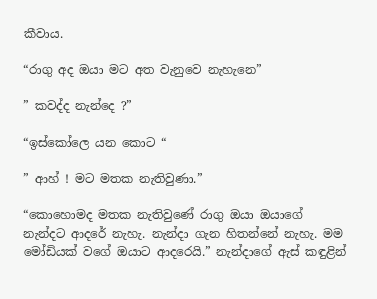කීවාය.

“රාගු අද ඔයා මට අත වැනුවෙ නැහැනෙ”

” කවද්ද නැන්දෙ ?”

“ඉස්කෝලෙ යන කොට “

” ආහ් ! මට මතක නැතිවුණා.”

“කොහොමද මතක නැතිවුණේ රාගු ඔයා ඔයාගේ නැන්දට ආදරේ නැහැ. නැන්දා ගැන හිතන්නේ නැහැ. මම මෝඩියක් වගේ ඔයාට ආදරෙයි.” නැන්දාගේ ඇස් කඳුළින්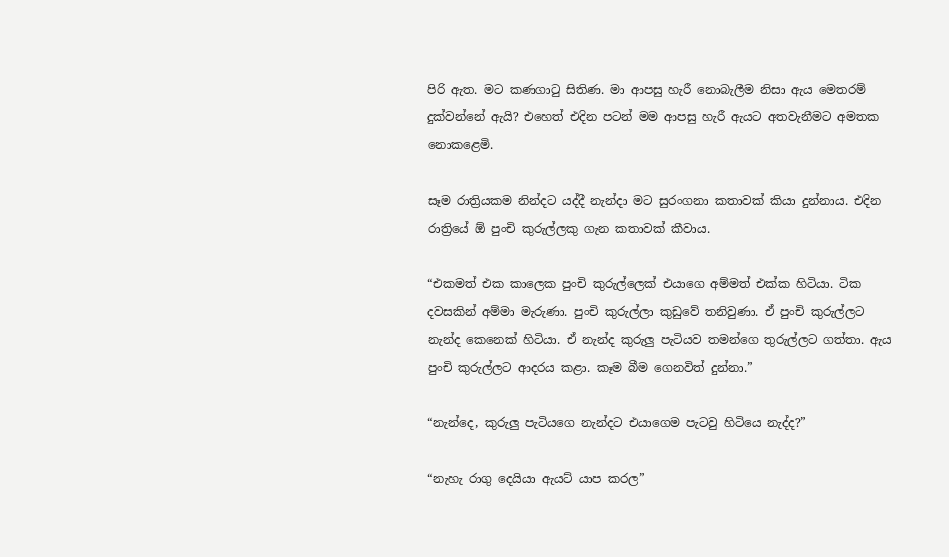පිරි ඇත. මට කණගාටු සිතිණ. මා ආපසු හැරී නොබැලීම නිසා ඇය මෙතරම් දුක්වන්නේ ඇයි? එහෙත් එදින පටන් මම ආපසු හැරී ඇයට අතවැනීමට අමතක නොකළෙමි.

සෑම රාත්‍රියකම නින්දට යද්දී නැන්දා මට සුරංගනා කතාවක් කියා දුන්නාය. එදින රාත්‍රියේ ඕ පුංචි කුරුල්ලකු ගැන කතාවක් කීවාය.

“එකමත් එක කාලෙක පුංචි කුරුල්ලෙක් එයාගෙ අම්මත් එක්ක හිටියා. ටික දවසකින් අම්මා මැරුණා. පුංචි කුරුල්ලා කුඩුවේ තනිවුණා. ඒ පුංචි කුරුල්ලට නැන්ද කෙනෙක් හිටියා. ඒ නැන්ද කුරුලු පැටියව තමන්ගෙ තුරුල්ලට ගත්තා. ඇය පුංචි කුරුල්ලට ආදරය කළා. කෑම බීම ගෙනවිත් දුන්නා.”

“නැන්දෙ, කුරුලු පැටියගෙ නැන්දට එයාගෙම පැටවු හිටියෙ නැද්ද?”

“නැහැ රාගු දෙයියා ඇයට් යාප කරල”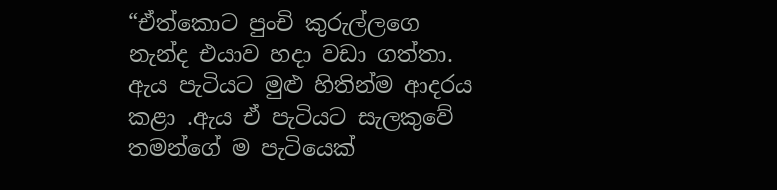“ඒත්කොට පුංචි කුරුල්ලගෙ නැන්ද එයාව හදා වඩා ගත්තා. ඇය පැටියට මුළු හිතින්ම ආදරය කළා .ඇය ඒ පැටියට සැලකුවේ තමන්ගේ ම පැටියෙක්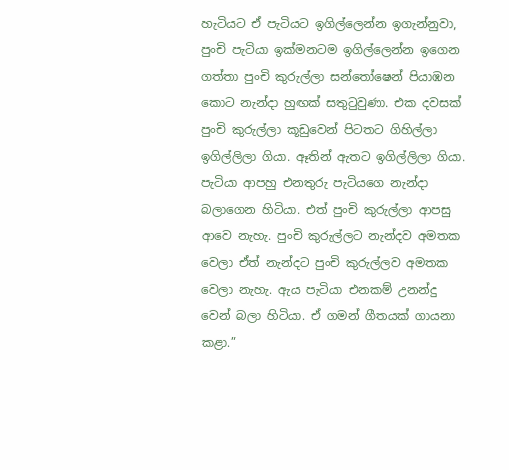හැටියට ඒ පැටියට ඉගිල්ලෙන්න ඉගැන්නුවා, පුංචි පැටියා ඉක්මනටම ඉගිල්ලෙන්න ඉගෙන ගත්තා පුංචි කුරුල්ලා සන්තෝෂෙන් පියාඹන කොට නැන්දා හුඟක් සතුටුවුණා. එක දවසක් පුංචි කුරුල්ලා කූඩුවෙන් පිටතට ගිහිල්ලා ඉගිල්ලිලා ගියා. ඈතින් ඇතට ඉගිල්ලිලා ගියා. පැටියා ආපහු එනතුරු පැටියගෙ නැන්දා බලාගෙන හිටියා. එත් පුංචි කුරුල්ලා ආපසු ආවෙ නැහැ. පුංචි කුරුල්ලට නැන්දව අමතක වෙලා ඒත් නැන්දට පුංචි කුරුල්ලව අමතක වෙලා නැහැ. ඇය පැටියා එනකම් උනන්දු වෙන් බලා හිටියා. ඒ ගමන් ගීතයක් ගායනා කළා.”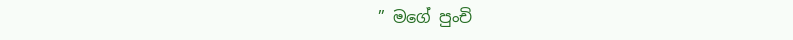” මගේ පුංචි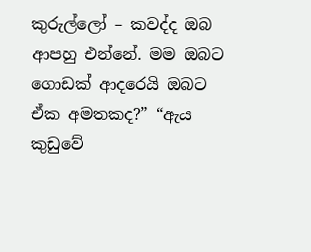කුරුල්ලෝ – කවද්ද ඔබ ආපහු එන්නේ. මම ඔබට ගොඩක් ආදරෙයි ඔබට ඒක අමතකද?” “ඇය කුඩුවේ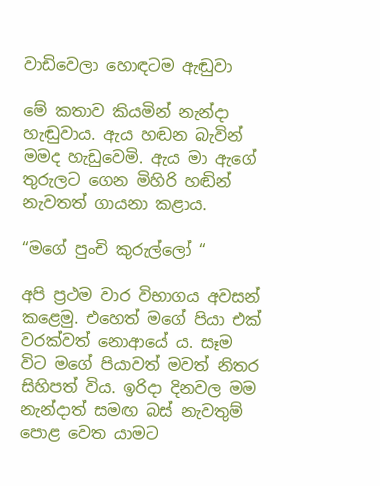වාඩිවෙලා හොඳටම ඇඬුවා

මේ කතාව කියමින් නැන්දා හැඬුවාය. ඇය හඬන බැවින් මමද හැඩුවෙමි. ඇය මා ඇගේ තුරුලට ගෙන මිහිරි හඬින් නැවතත් ගායනා කළාය.

“මගේ පුංචි කුරුල්ලෝ “

අපි ප්‍රථම වාර විභාගය අවසන් කළෙමු. එහෙත් මගේ පියා එක් වරක්වත් නොආයේ ය. සෑම විට මගේ පියාවත් මවත් නිතර සිහිපත් විය. ඉරිදා දිනවල මම නැන්දාත් සමඟ බස් නැවතුම් පොළ වෙත යාමට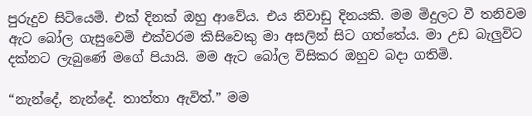පුරුදුව සිටියෙමි. එක් දිනක් ඔහු ආවේය. එය නිවාඩු දිනයකි. මම මිදුලට වී තනිවම ඇට බෝල ගැසුවෙමි එක්වරම කිසිවෙකු මා අසලින් සිට ගත්තේය. මා උඩ බැලුවිට දක්නට ලැබුණේ මගේ පියායි. මම ඇට බෝල විසිකර ඔහුව බදා ගතිමි.

“නැන්දේ, නැන්දේ. තාත්තා ඇවිත්.” මම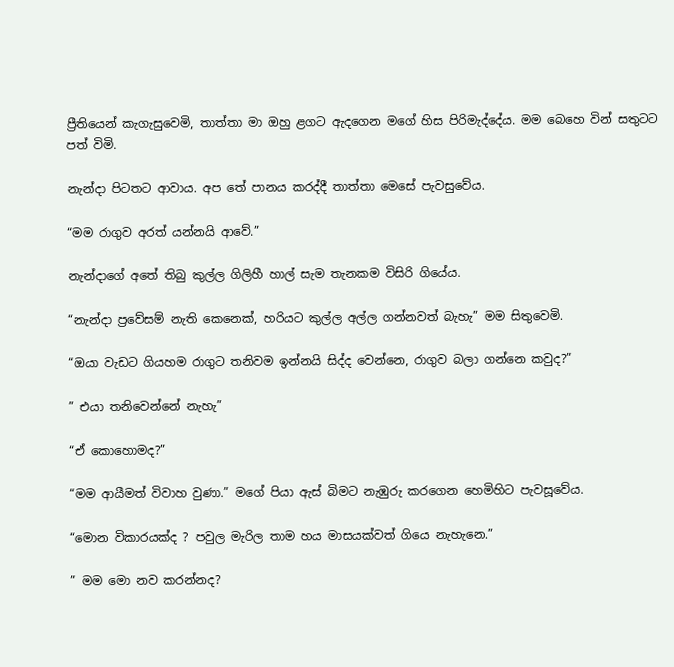ප්‍රීතියෙන් කැගැසුවෙමි, තාත්තා මා ඔහු ළගට ඇදගෙන මගේ හිස පිරිමැද්දේය. මම බෙහෙ වින් සතුටට පත් විමි.

නැන්දා පිටතට ආවාය. අප තේ පානය කරද්දී තාත්තා මෙසේ පැවසුවේය.

“මම රාගුව අරත් යන්නයි ආවේ.”

නැන්දාගේ අතේ තිබු කුල්ල ගිලිහී හාල් සැම තැනකම විසිරි ගියේය.

“නැන්දා ප්‍රවේසම් නැති කෙනෙක්, හරියට කුල්ල අල්ල ගන්නවත් බැහැ” මම සිතුවෙමි.

“ඔයා වැඩට ගියහම රාගුට තනිවම ඉන්නයි සිද්ද වෙන්නෙ, රාගුව බලා ගන්නෙ කවුද?”

” එයා තනිවෙන්නේ නැහැ”

“ඒ කොහොමද?”

“මම ආයීමත් විවාහ වුණා.” මගේ පියා ඇස් බිමට නැඹුරු කරගෙන හෙමිහිට පැවසූවේය.

“මොන විකාරයක්ද ? පවුල මැරිල තාම හය මාසයක්වත් ගියෙ නැහැනෙ.”

” මම මො නව කරන්නද?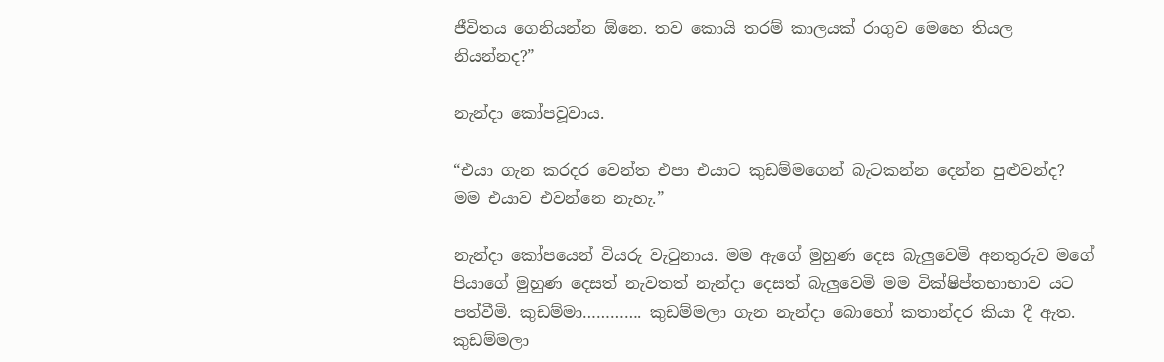ජීවිතය ගෙනියන්න ඕනෙ. තව කොයි තරම් කාලයක් රාගුව මෙහෙ තියල නියන්නද?”

නැන්දා කෝපවූවාය.

“එයා ගැන කරදර වෙන්ත එපා එයාට කුඩම්මගෙන් බැටකන්න දෙන්න පුළුවන්ද? මම එයාව එවන්නෙ නැහැ.”

නැන්දා කෝපයෙන් වියරු වැටුනාය. මම ඇගේ මුහුණ දෙස බැලුවෙමි අනතුරුව මගේ පියාගේ මුහුණ දෙසත් නැවතත් නැන්දා දෙසත් බැලුවෙමි මම වික්ෂිප්තභාභාව යට පත්වීමි. කුඩම්මා…………. කුඩම්මලා ගැන නැන්දා බොහෝ කතාන්දර කියා දී ඇත. කුඩම්මලා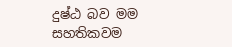දුෂ්ඨ බව මම සහතිකවම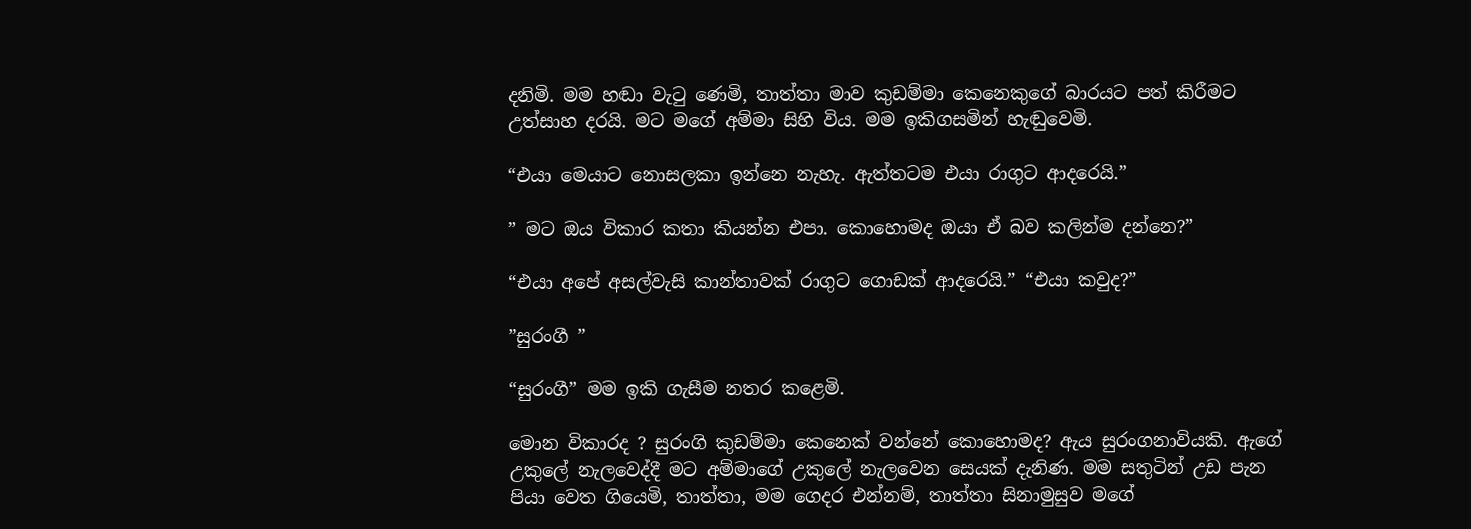දනිමි. මම හඬා වැටු ණෙමි, තාත්තා මාව කුඩම්මා කෙනෙකුගේ බාරයට පත් කිරීමට උත්සාහ දරයි. මට මගේ අම්මා සිහි විය. මම ඉකිගසමින් හැඬුවෙමි.

“එයා මෙයාට නොසලකා ඉන්නෙ නැහැ. ඇත්තටම එයා රාගුට ආදරෙයි.”

” මට ඔය විකාර කතා කියන්න එපා. කොහොමද ඔයා ඒ බව කලින්ම දන්නෙ?”

“එයා අපේ අසල්වැසි කාන්තාවක් රාගුට ගොඩක් ආදරෙයි.” “එයා කවුද?”

”සුරංගී ”

“සුරංගී” මම ඉකි ගැසීම නතර කළෙමි.

මොන විකාරද ? සුරංගි කුඩම්මා කෙනෙක් වන්නේ කොහොමද? ඇය සුරංගනාවියකි. ඇගේ උකුලේ නැලවෙද්දී මට අම්මාගේ උකුලේ නැලවෙන සෙයක් දැනිණ. මම සතුටින් උඩ පැන පියා වෙත ගියෙමි, තාත්තා, මම ගෙදර එන්නම්, තාත්තා සිනාමුසුව මගේ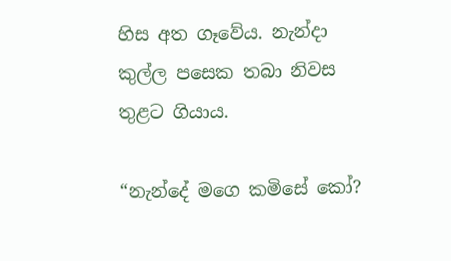හිස අත ගෑවේය. නැන්දා කුල්ල පසෙක තබා නිවස තුළට ගියාය.

“නැන්දේ මගෙ කමිසේ කෝ?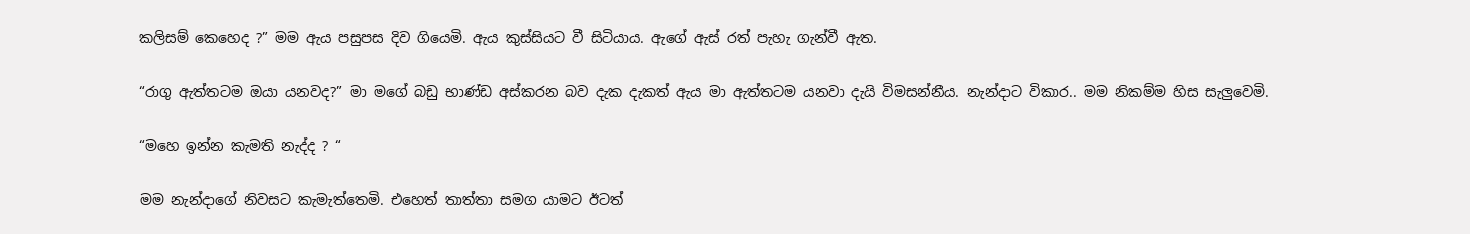කලිසම් කෙහෙද ?” මම ඇය පසුපස දිව ගියෙමි. ඇය කුස්සියට වී සිටියාය. ඇගේ ඇස් රත් පැහැ ගැන්වී ඇත.

“රාගු ඇත්තටම ඔයා යනවද?” මා මගේ බඩු භාණ්ඩ අස්කරන බව දැක දැකත් ඇය මා ඇත්තටම යනවා දැයි විමසන්නීය. නැන්දාට විකාර.. මම නිකම්ම හිස සැලුවෙමි.

“මහෙ ඉන්න කැමති නැද්ද ? “

මම නැන්දාගේ නිවසට කැමැත්තෙමි. එහෙත් තාත්තා සමග යාමට ඊටත්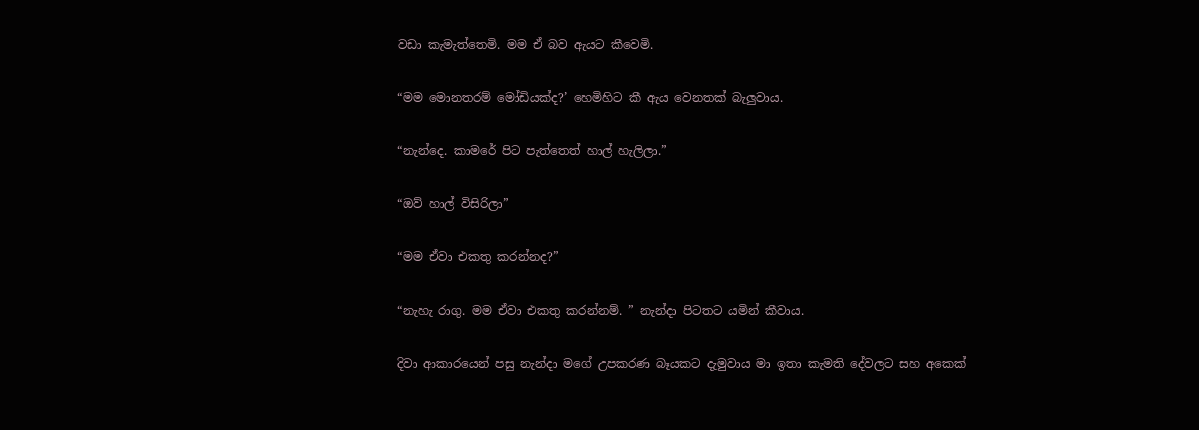වඩා කැමැත්තෙමි. මම ඒ බව ඇයට කීවෙමි.

“මම මොනතරම් මෝඩියක්ද?’ හෙමිහිට කී ඇය වෙනතක් බැලුවාය.

“නැන්දෙ. කාමරේ පිට පැත්තෙත් හාල් හැලිලා.”

“ඔව් හාල් විසිරිලා”

“මම ඒවා එකතු කරන්නද?”

“නැහැ රාගු. මම ඒවා එකතු කරන්නම්. ” නැන්දා පිටතට යමින් කීවාය.

දිවා ආකාරයෙන් පසු නැන්දා මගේ උපකරණ බෑයකට දැමුවාය මා ඉතා කැමති දේවලට සහ අකෙක්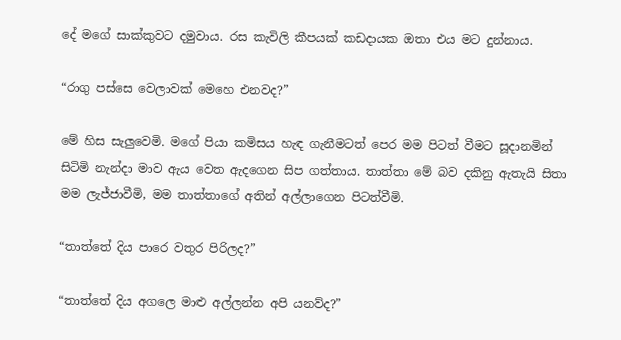දේ මගේ සාක්කුවට දමුවාය. රස කැවිලි කීපයක් කඩදායක ඔතා එය මට දුන්නාය.

“රාගු පස්සෙ වෙලාවක් මෙහෙ එනවද?”

මේ හිස සැලුවෙමි. මගේ පියා කමිසය හැඳ ගැනීමටත් පෙර මම පිටත් වීමට සූදානමින් සිටිමි නැන්දා මාව ඇය වෙත ඇදගෙන සිප ගත්තාය. තාත්තා මේ බව දකිනු ඇතැයි සිතා මම ලැජ්ජාවීමි, මම තාත්තාගේ අතින් අල්ලාගෙන පිටත්වීමි.

“තාත්තේ දිය පාරෙ වතුර පිරිලද?”

“තාත්තේ දිය අගලෙ මාළු අල්ලන්න අපි යනව්ද?”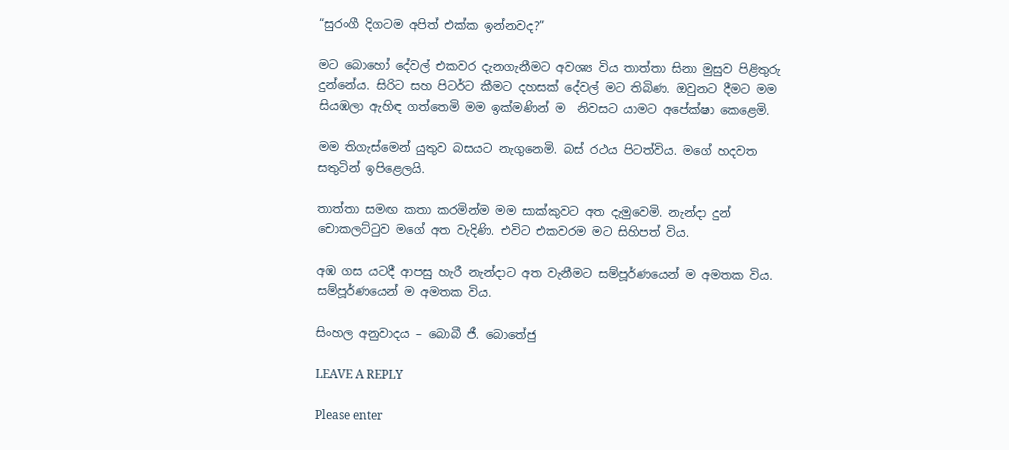“සුරංගී දිගටම අපිත් එක්ක ඉන්නවද?”

මට බොහෝ දේවල් එකවර දැනගැනීමට අවශ්‍ය විය තාත්තා සිනා මුසුව පිළිතුරු දුන්නේය. සිරිට සහ පිටර්ට කීමට දහසක් දේවල් මට තිබිණ. ඔවුනට දීමට මම සියඹලා ඇහිඳ ගත්තෙමි මම ඉක්මණින් ම  නිවසට යාමට අපේක්ෂා කෙළෙමි.

මම තිගැස්මෙන් යුතුව බසයට නැගුනෙමි. බස් රථය පිටත්විය. මගේ හදවත සතුටින් ඉපිළෙලයි.

තාත්තා සමඟ කතා කරමින්ම මම සාක්කුවට අත දැමුවෙමි. නැන්දා දුන් චොකලට්ටුව මගේ අත වැදිණි. එවිට එකවරම මට සිහිපත් විය.

අඹ ගස යටදී ආපසු හැරී නැන්දාට අත වැනීමට සම්පූර්ණයෙන් ම අමතක විය. සම්පූර්ණයෙන් ම අමතක විය.

සිංහල අනුවාදය – බොබී ජී. බොතේජු

LEAVE A REPLY

Please enter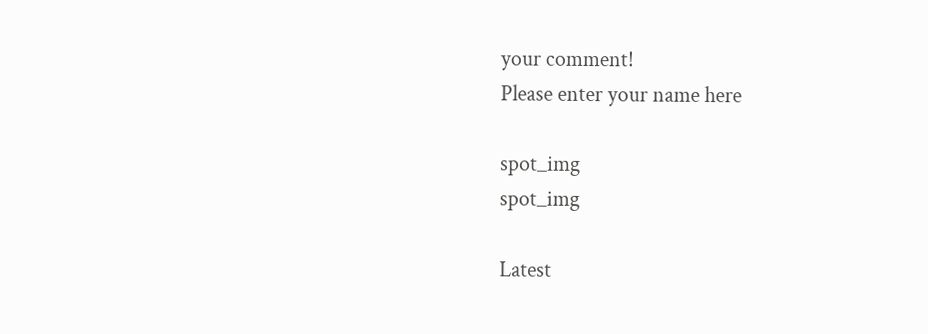your comment!
Please enter your name here

spot_img
spot_img

Latest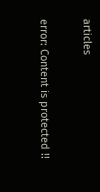articles

error: Content is protected !!